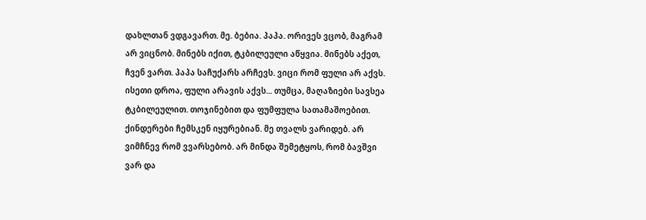დახლთან ვდგავართ. მე. ბებია. პაპა. ორივეს ვცობ, მაგრამ არ ვიცნობ. მინებს იქით, ტკბილეული აწყვია. მინებს აქეთ, ჩვენ ვართ. პაპა საჩუქარს არჩევს. ვიცი რომ ფული არ აქვს. ისეთი დროა, ფული არავის აქვს... თუმცა, მაღაზიები სავსეა ტკბილეულით. თოჯინებით და ფუმფულა სათამაშოებით. ქინდერები ჩემსკენ იყურებიან. მე თვალს ვარიდებ. არ ვიმჩნევ რომ ვვარსებობ. არ მინდა შემეტყოს, რომ ბავშვი ვარ და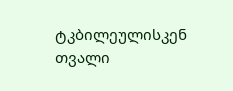ტკბილეულისკენ თვალი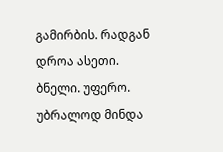გამირბის. რადგან დროა ასეთი. ბნელი. უფერო. უბრალოდ მინდა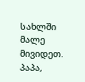სახლში მალე მივიდეთ.
პაპა,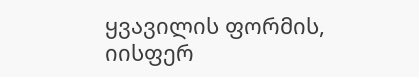ყვავილის ფორმის, იისფერ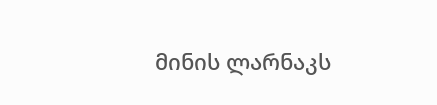მინის ლარნაკს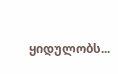ყიდულობს...